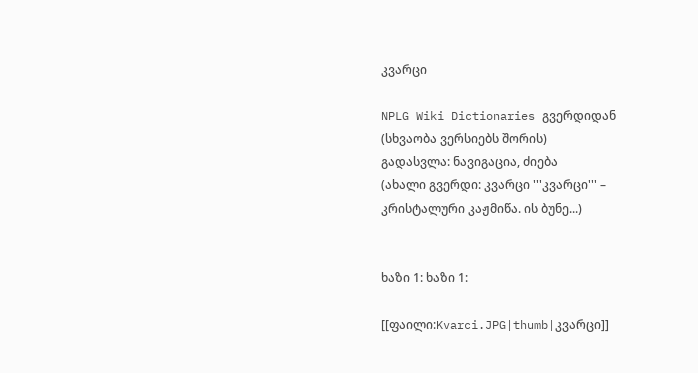კვარცი

NPLG Wiki Dictionaries გვერდიდან
(სხვაობა ვერსიებს შორის)
გადასვლა: ნავიგაცია, ძიება
(ახალი გვერდი: კვარცი '''კვარცი''' – კრისტალური კაჟმიწა. ის ბუნე...)


ხაზი 1: ხაზი 1:

[[ფაილი:Kvarci.JPG|thumb|კვარცი]]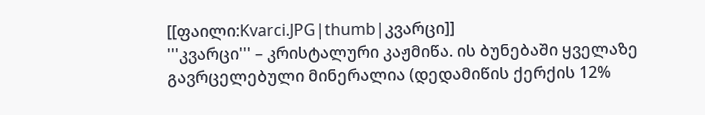[[ფაილი:Kvarci.JPG|thumb|კვარცი]]
'''კვარცი''' – კრისტალური კაჟმიწა. ის ბუნებაში ყველაზე გავრცელებული მინერალია (დედამიწის ქერქის 12%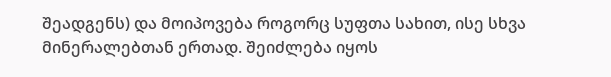შეადგენს) და მოიპოვება როგორც სუფთა სახით, ისე სხვა მინერალებთან ერთად. შეიძლება იყოს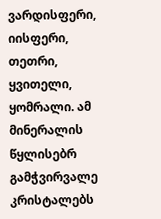ვარდისფერი, იისფერი, თეთრი, ყვითელი, ყომრალი. ამ მინერალის წყლისებრ გამჭვირვალე კრისტალებს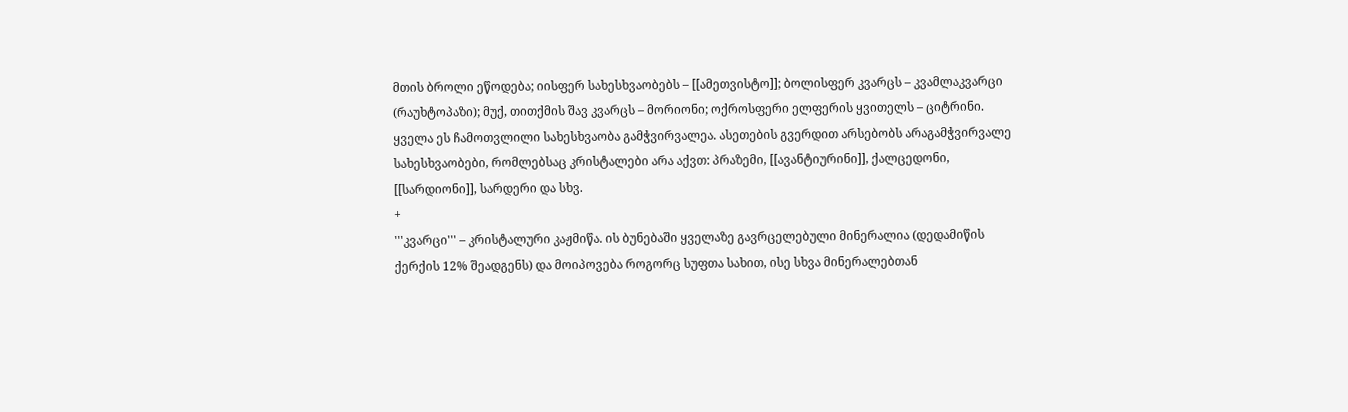მთის ბროლი ეწოდება; იისფერ სახესხვაობებს – [[ამეთვისტო]]; ბოლისფერ კვარცს – კვამლაკვარცი (რაუხტოპაზი); მუქ, თითქმის შავ კვარცს – მორიონი; ოქროსფერი ელფერის ყვითელს – ციტრინი. ყველა ეს ჩამოთვლილი სახესხვაობა გამჭვირვალეა. ასეთების გვერდით არსებობს არაგამჭვირვალე სახესხვაობები, რომლებსაც კრისტალები არა აქვთ: პრაზემი, [[ავანტიურინი]], ქალცედონი, [[სარდიონი]], სარდერი და სხვ.
+
'''კვარცი''' – კრისტალური კაჟმიწა. ის ბუნებაში ყველაზე გავრცელებული მინერალია (დედამიწის ქერქის 12% შეადგენს) და მოიპოვება როგორც სუფთა სახით, ისე სხვა მინერალებთან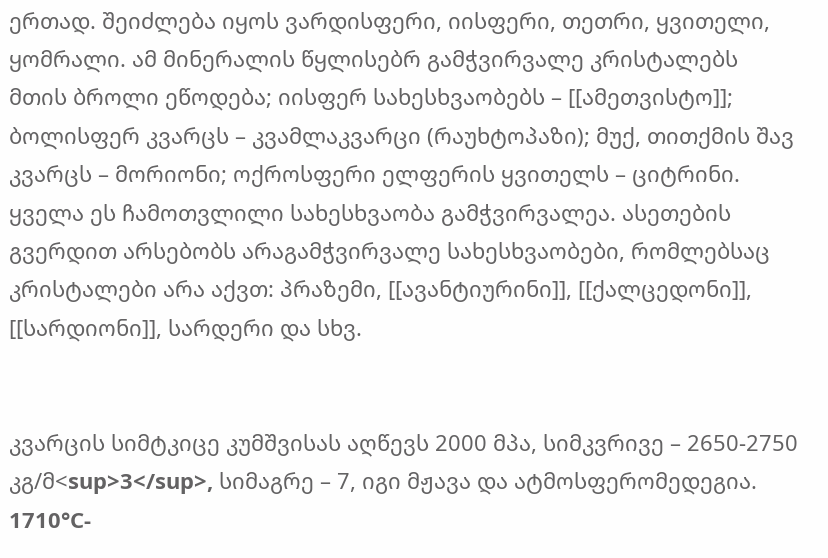ერთად. შეიძლება იყოს ვარდისფერი, იისფერი, თეთრი, ყვითელი, ყომრალი. ამ მინერალის წყლისებრ გამჭვირვალე კრისტალებს მთის ბროლი ეწოდება; იისფერ სახესხვაობებს – [[ამეთვისტო]]; ბოლისფერ კვარცს – კვამლაკვარცი (რაუხტოპაზი); მუქ, თითქმის შავ კვარცს – მორიონი; ოქროსფერი ელფერის ყვითელს – ციტრინი. ყველა ეს ჩამოთვლილი სახესხვაობა გამჭვირვალეა. ასეთების გვერდით არსებობს არაგამჭვირვალე სახესხვაობები, რომლებსაც კრისტალები არა აქვთ: პრაზემი, [[ავანტიურინი]], [[ქალცედონი]], [[სარდიონი]], სარდერი და სხვ.


კვარცის სიმტკიცე კუმშვისას აღწევს 2000 მპა, სიმკვრივე – 2650-2750 კგ/მ<sup>3</sup>, სიმაგრე – 7, იგი მჟავა და ატმოსფერომედეგია. 1710°C-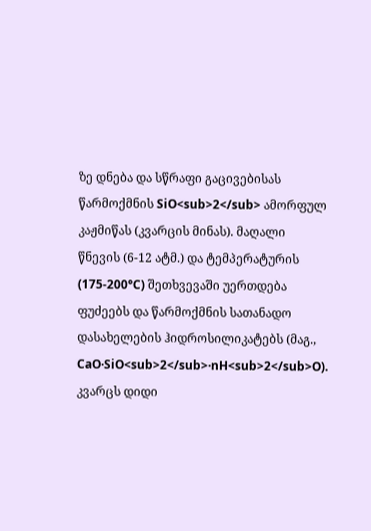ზე დნება და სწრაფი გაცივებისას წარმოქმნის SiO<sub>2</sub> ამორფულ კაჟმიწას (კვარცის მინას). მაღალი წნევის (6-12 ატმ.) და ტემპერატურის (175-200°C) შეთხვევაში უერთდება ფუძეებს და წარმოქმნის სათანადო დასახელების ჰიდროსილიკატებს (მაგ., CaO·SiO<sub>2</sub>·nH<sub>2</sub>O). კვარცს დიდი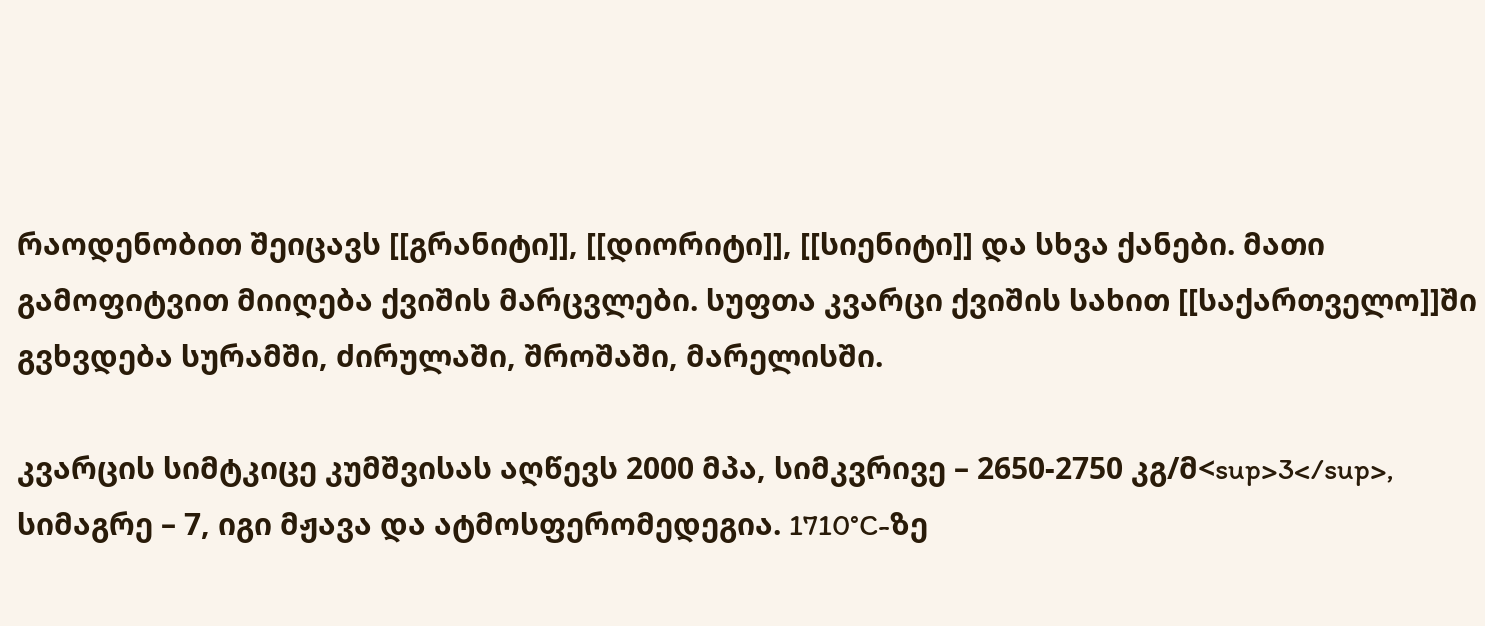რაოდენობით შეიცავს [[გრანიტი]], [[დიორიტი]], [[სიენიტი]] და სხვა ქანები. მათი გამოფიტვით მიიღება ქვიშის მარცვლები. სუფთა კვარცი ქვიშის სახით [[საქართველო]]ში გვხვდება სურამში, ძირულაში, შროშაში, მარელისში.

კვარცის სიმტკიცე კუმშვისას აღწევს 2000 მპა, სიმკვრივე – 2650-2750 კგ/მ<sup>3</sup>, სიმაგრე – 7, იგი მჟავა და ატმოსფერომედეგია. 1710°C-ზე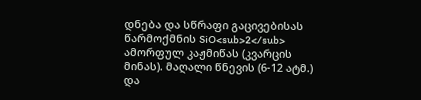დნება და სწრაფი გაცივებისას წარმოქმნის SiO<sub>2</sub> ამორფულ კაჟმიწას (კვარცის მინას). მაღალი წნევის (6-12 ატმ.) და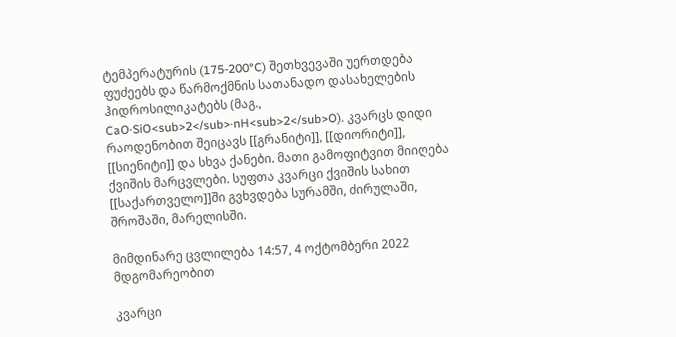ტემპერატურის (175-200°C) შეთხვევაში უერთდება ფუძეებს და წარმოქმნის სათანადო დასახელების ჰიდროსილიკატებს (მაგ., CaO·SiO<sub>2</sub>·nH<sub>2</sub>O). კვარცს დიდი რაოდენობით შეიცავს [[გრანიტი]], [[დიორიტი]], [[სიენიტი]] და სხვა ქანები. მათი გამოფიტვით მიიღება ქვიშის მარცვლები. სუფთა კვარცი ქვიშის სახით [[საქართველო]]ში გვხვდება სურამში, ძირულაში, შროშაში, მარელისში.

მიმდინარე ცვლილება 14:57, 4 ოქტომბერი 2022 მდგომარეობით

კვარცი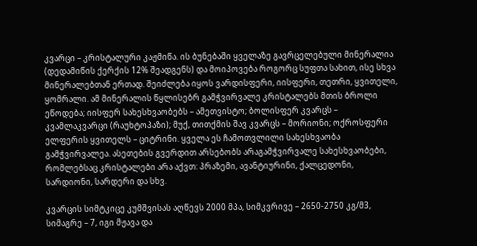კვარცი – კრისტალური კაჟმიწა. ის ბუნებაში ყველაზე გავრცელებული მინერალია (დედამიწის ქერქის 12% შეადგენს) და მოიპოვება როგორც სუფთა სახით, ისე სხვა მინერალებთან ერთად. შეიძლება იყოს ვარდისფერი, იისფერი, თეთრი, ყვითელი, ყომრალი. ამ მინერალის წყლისებრ გამჭვირვალე კრისტალებს მთის ბროლი ეწოდება; იისფერ სახესხვაობებს – ამეთვისტო; ბოლისფერ კვარცს – კვამლაკვარცი (რაუხტოპაზი); მუქ, თითქმის შავ კვარცს – მორიონი; ოქროსფერი ელფერის ყვითელს – ციტრინი. ყველა ეს ჩამოთვლილი სახესხვაობა გამჭვირვალეა. ასეთების გვერდით არსებობს არაგამჭვირვალე სახესხვაობები, რომლებსაც კრისტალები არა აქვთ: პრაზემი, ავანტიურინი, ქალცედონი, სარდიონი, სარდერი და სხვ.

კვარცის სიმტკიცე კუმშვისას აღწევს 2000 მპა, სიმკვრივე – 2650-2750 კგ/მ3, სიმაგრე – 7, იგი მჟავა და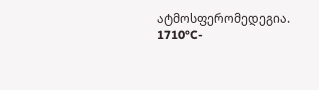ატმოსფერომედეგია. 1710°C-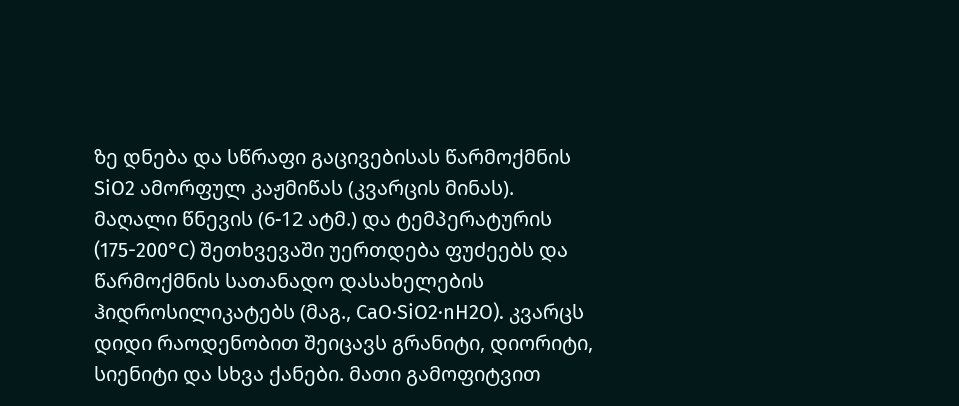ზე დნება და სწრაფი გაცივებისას წარმოქმნის SiO2 ამორფულ კაჟმიწას (კვარცის მინას). მაღალი წნევის (6-12 ატმ.) და ტემპერატურის (175-200°C) შეთხვევაში უერთდება ფუძეებს და წარმოქმნის სათანადო დასახელების ჰიდროსილიკატებს (მაგ., CaO·SiO2·nH2O). კვარცს დიდი რაოდენობით შეიცავს გრანიტი, დიორიტი, სიენიტი და სხვა ქანები. მათი გამოფიტვით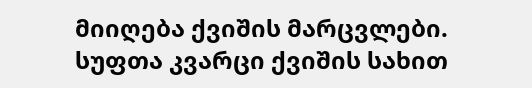მიიღება ქვიშის მარცვლები. სუფთა კვარცი ქვიშის სახით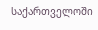საქართველოში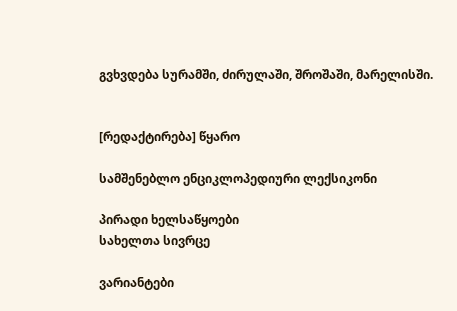გვხვდება სურამში, ძირულაში, შროშაში, მარელისში.


[რედაქტირება] წყარო

სამშენებლო ენციკლოპედიური ლექსიკონი

პირადი ხელსაწყოები
სახელთა სივრცე

ვარიანტები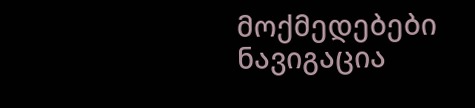მოქმედებები
ნავიგაცია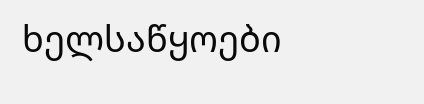ხელსაწყოები